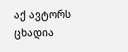აქ ავტორს ცხადია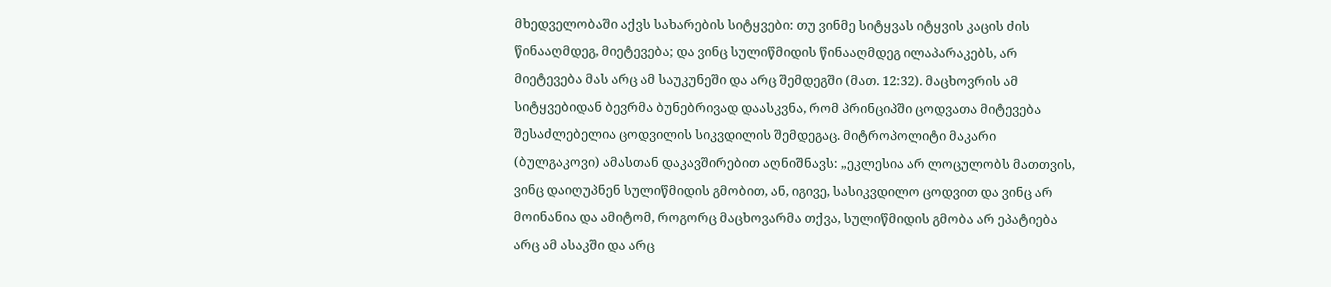მხედველობაში აქვს სახარების სიტყვები: თუ ვინმე სიტყვას იტყვის კაცის ძის წინააღმდეგ, მიეტევება; და ვინც სულიწმიდის წინააღმდეგ ილაპარაკებს, არ მიეტევება მას არც ამ საუკუნეში და არც შემდეგში (მათ. 12:32). მაცხოვრის ამ სიტყვებიდან ბევრმა ბუნებრივად დაასკვნა, რომ პრინციპში ცოდვათა მიტევება შესაძლებელია ცოდვილის სიკვდილის შემდეგაც. მიტროპოლიტი მაკარი (ბულგაკოვი) ამასთან დაკავშირებით აღნიშნავს: „ეკლესია არ ლოცულობს მათთვის, ვინც დაიღუპნენ სულიწმიდის გმობით, ან, იგივე, სასიკვდილო ცოდვით და ვინც არ მოინანია და ამიტომ, როგორც მაცხოვარმა თქვა, სულიწმიდის გმობა არ ეპატიება არც ამ ასაკში და არც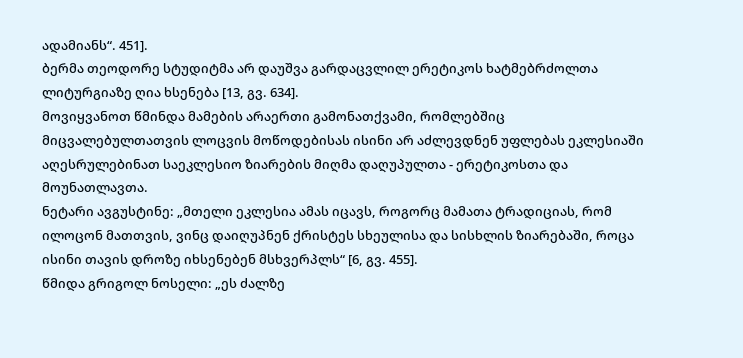ადამიანს“. 451].
ბერმა თეოდორე სტუდიტმა არ დაუშვა გარდაცვლილ ერეტიკოს ხატმებრძოლთა ლიტურგიაზე ღია ხსენება [13, გვ. 634].
მოვიყვანოთ წმინდა მამების არაერთი გამონათქვამი, რომლებშიც მიცვალებულთათვის ლოცვის მოწოდებისას ისინი არ აძლევდნენ უფლებას ეკლესიაში აღესრულებინათ საეკლესიო ზიარების მიღმა დაღუპულთა - ერეტიკოსთა და მოუნათლავთა.
ნეტარი ავგუსტინე: „მთელი ეკლესია ამას იცავს, როგორც მამათა ტრადიციას, რომ ილოცონ მათთვის, ვინც დაიღუპნენ ქრისტეს სხეულისა და სისხლის ზიარებაში, როცა ისინი თავის დროზე იხსენებენ მსხვერპლს“ [6, გვ. 455].
წმიდა გრიგოლ ნოსელი: „ეს ძალზე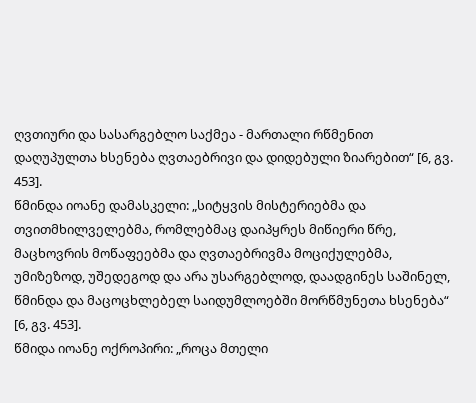ღვთიური და სასარგებლო საქმეა - მართალი რწმენით დაღუპულთა ხსენება ღვთაებრივი და დიდებული ზიარებით“ [6, გვ. 453].
წმინდა იოანე დამასკელი: „სიტყვის მისტერიებმა და თვითმხილველებმა, რომლებმაც დაიპყრეს მიწიერი წრე, მაცხოვრის მოწაფეებმა და ღვთაებრივმა მოციქულებმა, უმიზეზოდ, უშედეგოდ და არა უსარგებლოდ, დაადგინეს საშინელ, წმინდა და მაცოცხლებელ საიდუმლოებში მორწმუნეთა ხსენება“ [6, გვ. 453].
წმიდა იოანე ოქროპირი: „როცა მთელი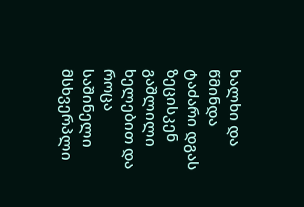ხალხი და წმინდა ტაძარი დგას ზეცისკენ გაშლილი ხელებით და როცა საშინელი მსხვერპლი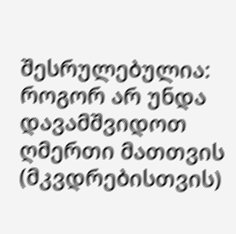შესრულებულია: როგორ არ უნდა დავამშვიდოთ ღმერთი მათთვის (მკვდრებისთვის)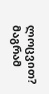ლოცვით? მაგრამ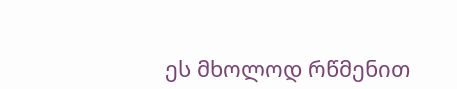ეს მხოლოდ რწმენით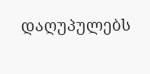დაღუპულებს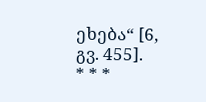ეხება“ [6, გვ. 455].
* * *